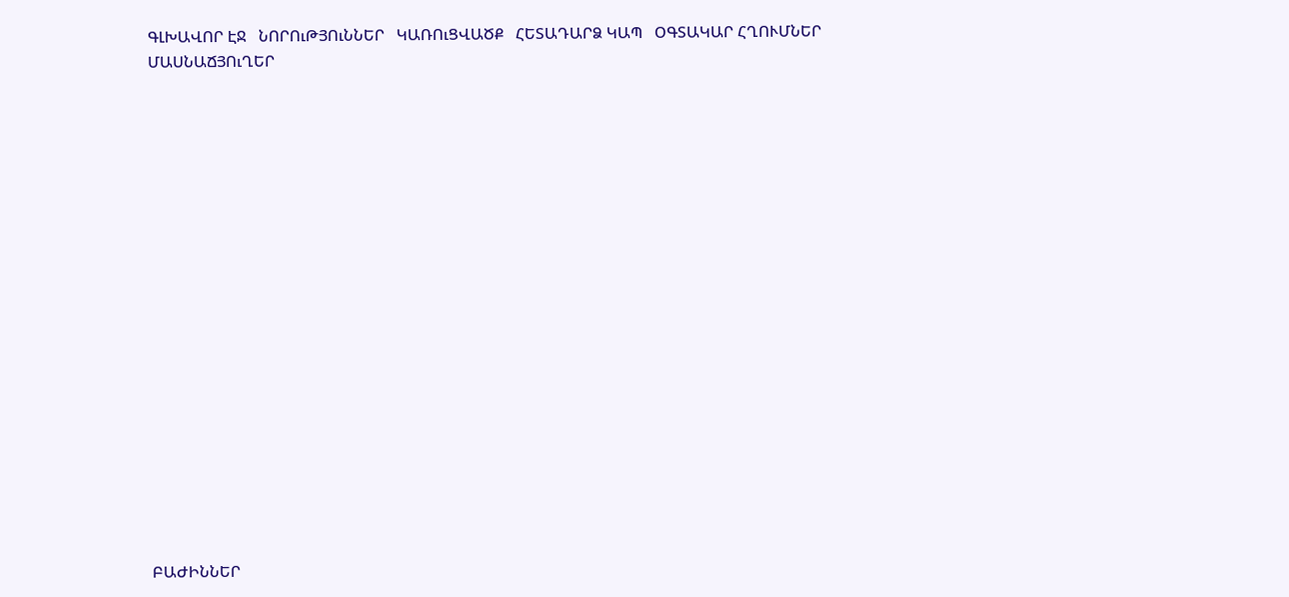ԳԼԽԱՎՈՐ ԷՋ   ՆՈՐՈւԹՅՈւՆՆԵՐ   ԿԱՌՈւՑՎԱԾՔ   ՀԵՏԱԴԱՐՁ ԿԱՊ   ՕԳՏԱԿԱՐ ՀՂՈՒՄՆԵՐ
ՄԱՍՆԱՃՅՈւՂԵՐ



















ԲԱԺԻՆՆԵՐ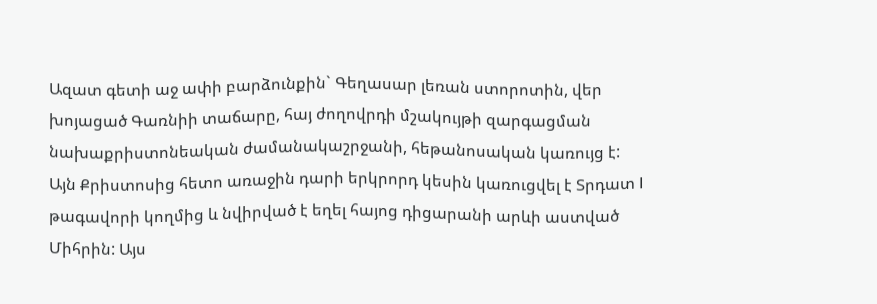Ազատ գետի աջ ափի բարձունքին` Գեղասար լեռան ստորոտին, վեր խոյացած Գառնիի տաճարը, հայ ժողովրդի մշակույթի զարգացման նախաքրիստոնեական ժամանակաշրջանի, հեթանոսական կառույց է: Այն Քրիստոսից հետո առաջին դարի երկրորդ կեսին կառուցվել է Տրդատ I թագավորի կողմից և նվիրված է եղել հայոց դիցարանի արևի աստված Միհրին: Այս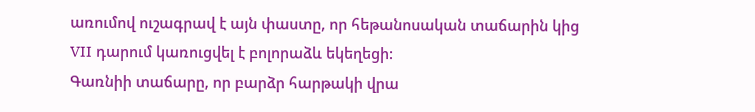առումով ուշագրավ է այն փաստը, որ հեթանոսական տաճարին կից VII դարում կառուցվել է բոլորաձև եկեղեցի:
Գառնիի տաճարը, որ բարձր հարթակի վրա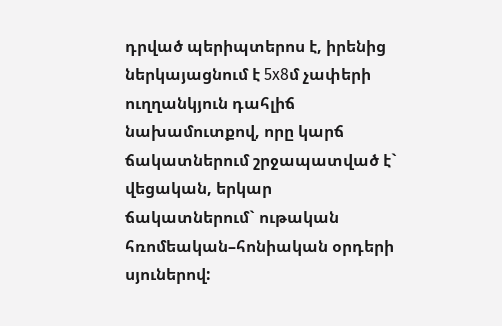դրված պերիպտերոս է, իրենից ներկայացնում է 5x8մ չափերի ուղղանկյուն դահլիճ նախամուտքով, որը կարճ ճակատներում շրջապատված է` վեցական, երկար ճակատներում` ութական հռոմեական–հոնիական օրդերի սյուներով: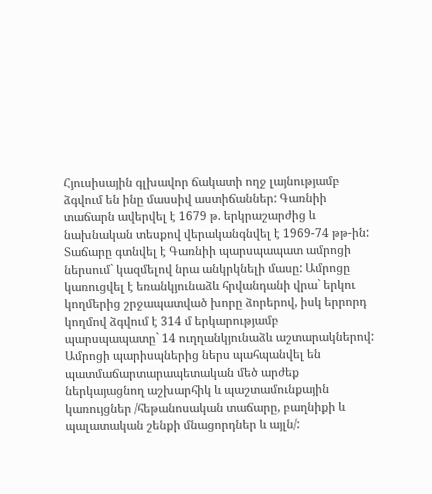Հյուսիսային գլխավոր ճակատի ողջ լայնությամբ ձգվում են ինը մասսիվ աստիճաններ: Գառնիի տաճարն ավերվել է 1679 թ. երկրաշարժից և նախնական տեսքով վերականգնվել է 1969-74 թթ-ին: Տաճարը գտնվել է Գառնիի պարսպապատ ամրոցի ներսում` կազմելով նրա անկրկնելի մասը: Ամրոցը կառուցվել է եռանկյունաձև հրվանդանի վրա` երկու կողմերից շրջապատված խորը ձորերով, իսկ երրորդ կողմով ձգվում է 314 մ երկարությամբ պարսպապատը` 14 ուղղանկյունաձև աշտարակներով: Ամրոցի պարիսպներից ներս պահպանվել են պատմաճարտարապետական մեծ արժեք ներկայացնող աշխարհիկ և պաշտամունքային կառույցներ /հեթանոսական տաճարը, բաղնիքի և պալատական շենքի մնացորդներ և այլն/: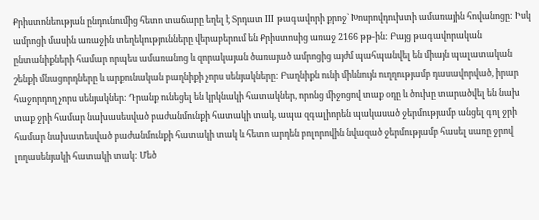Քրիստոնեության ընդունումից հետո տաճարը եղել է Տրդատ III թագավորի քրոջ` Խոսրովդուխտի ամառային հովանոցը: Իսկ ամրոցի մասին առաջին տեղեկությունները վերաբերում են Քրիստոսից առաջ 2166 թթ-ին: Բայց թագավորական ընտանիքների համար որպես ամառանոց և զորակայան ծառայած ամրոցից այժմ պահպանվել են միայն պալատական շենքի մնացորդները և արքունական բաղնիքի չորս սենյակները: Բաղնիքն ունի միևնույն ուղղությամբ դասավորված, իրար հաջորդող չորս սենյակներ: Դրանք ունեցել են կրկնակի հատակներ, որոնց միջոցով տաք օդը և ծուխը տարածվել են նախ տաք ջրի համար նախասեսված բաժանմունքի հատակի տակ, ապա զգալիորեն պակասած ջերմությամբ անցել գոլ ջրի համար նախատեսված բաժանմունքի հատակի տակ և հետո արդեն բոլորովին նվազած ջերմությամբ հասել սառը ջրով լողասենյակի հատակի տակ: Մեծ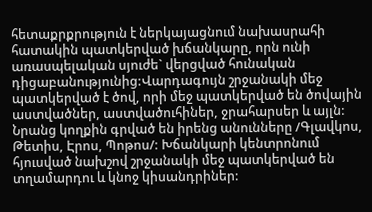հետաքրքրություն է ներկայացնում նախասրահի հատակին պատկերված խճանկարը, որն ունի առասպելական սյուժե` վերցված հունական դիցաբանությունից:Վարդագույն շրջանակի մեջ պատկերված է ծով, որի մեջ պատկերված են ծովային աստվածներ, աստվածուհիներ, ջրահարսեր և այլն: Նրանց կողքին գրված են իրենց անունները /Գլավկոս, Թետիս, Էրոս, Պոթոս/: Խճանկարի կենտրոնում հյուսված նախշով շրջանակի մեջ պատկերված են տղամարդու և կնոջ կիսանդրիներ: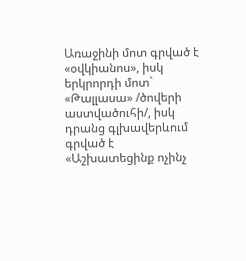Առաջինի մոտ գրված է «օվկիանոս», իսկ երկրորդի մոտ` «Թալլասա» /ծովերի աստվածուհի/, իսկ դրանց գլխավերևում գրված է «Աշխատեցինք ոչինչ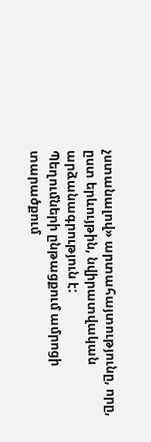չստանալով» արտահայտությունը, որը, ըստ երևույթին, նվիրատվական արձանագրություն է:
Պեղումների ընթացքում ամրոցի տարածքում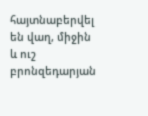հայտնաբերվել են վաղ, միջին և ուշ բրոնզեդարյան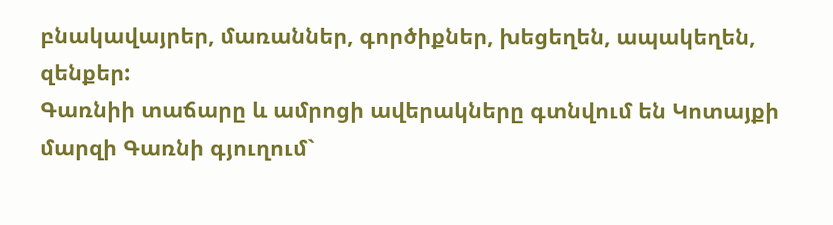բնակավայրեր, մառաններ, գործիքներ, խեցեղեն, ապակեղեն, զենքեր:
Գառնիի տաճարը և ամրոցի ավերակները գտնվում են Կոտայքի մարզի Գառնի գյուղում`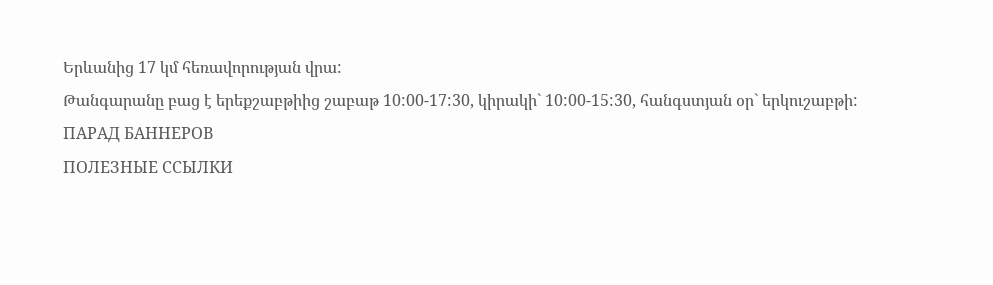Երևանից 17 կմ հեռավորության վրա:
Թանգարանը բաց է երեքշաբթիից շաբաթ 10:00-17:30, կիրակի` 10:00-15:30, հանգստյան օր` երկուշաբթի:
ПАРАД БАННЕРОВ
ПОЛЕЗНЫЕ ССЫЛКИ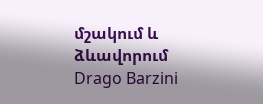մշակում և ձևավորում Drago Barzini